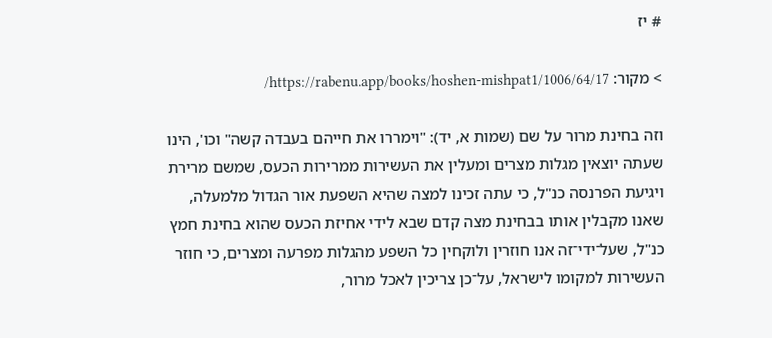# יז

> מקור: https://rabenu.app/books/hoshen-mishpat1/1006/64/17/

וזה בחינת מרור על שם (שמות א, יד): "וימררו את חייהם בעבדה קשה" וכו', הינו שעתה יוצאין מגלות מצרים ומעלין את העשירות ממרירות הכעס, שמשם מרירת ויגיעת הפרנסה כנ"ל, כי עתה זכינו למצה שהיא השפעת אור הגדול מלמעלה, שאנו מקבלין אותו בבחינת מצה קדם שבא לידי אחיזת הכעס שהוא בחינת חמץ כנ"ל, שעל־ידי־זה אנו חוזרין ולוקחין כל השפע מהגלות מפרעה ומצרים, כי חוזר העשירות למקומו לישראל, על־כן צריכין לאכל מרור,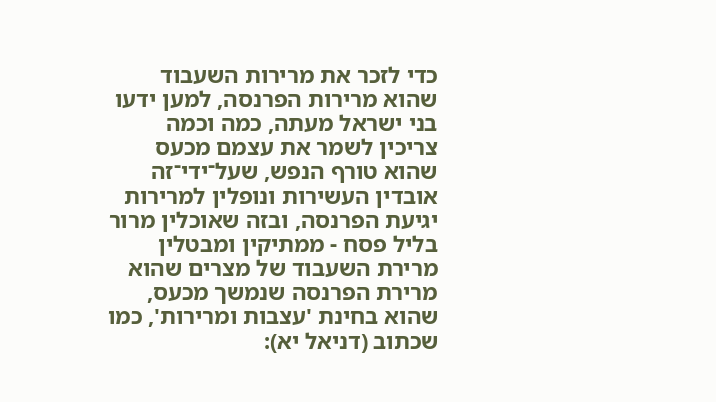כדי לזכר את מרירות השעבוד שהוא מרירות הפרנסה, למען ידעו בני ישראל מעתה, כמה וכמה צריכין לשמר את עצמם מכעס שהוא טורף הנפש, שעל־ידי־זה אובדין העשירות ונופלין למרירות יגיעת הפרנסה, ובזה שאוכלין מרור בליל פסח - ממתיקין ומבטלין מרירת השעבוד של מצרים שהוא מרירת הפרנסה שנמשך מכעס, שהוא בחינת 'עצבות ומרירות', כמו שכתוב (דניאל יא):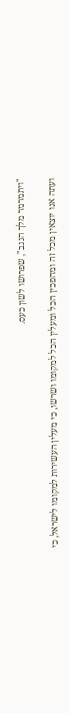"ויתמרמר מלך הנגב", שפרושו לשון כעס.

ועתה אנו יוצאין מכל זה ומהפכין הכל ומעלין הכל למקומו ושרשו, כי מעלין העשירות למקומו לישראל, כי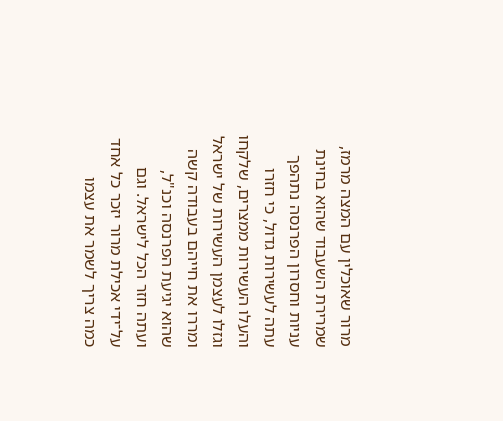מרור שאוכלין עם המצה מרמז, שמרירת השעבוד שהוא בחינת עניות וחסרון הפרנסה נתהפך עתה לעשירות גדול, כי חזרו והעלו העשירות ממצרים, שלקחו וגזלו לעצמן העשירות של ישראל ומררו את חייהם בעבודה קשה שהוא יגיעת הפרנסה וכנ"ל, ועתה חזר הכל לישראל. וגם על־ידי אכילת מרור יזכר כל אחד כמה צריך לשמר את עצמו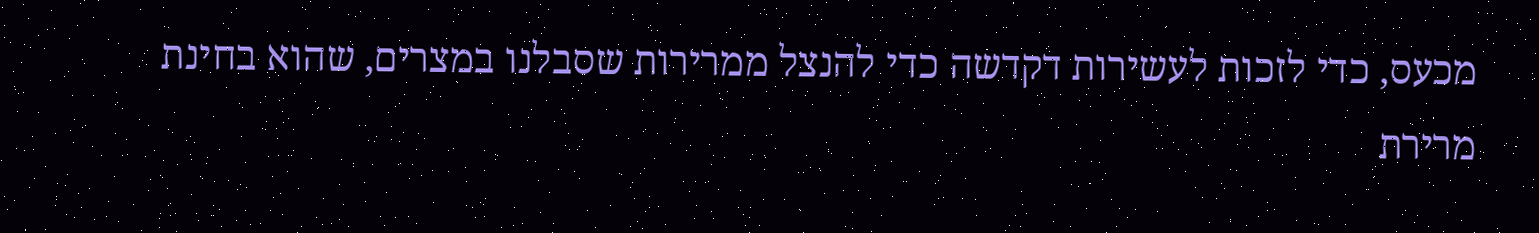מכעס, כדי לזכות לעשירות דקדשה כדי להנצל ממרירות שסבלנו במצרים, שהוא בחינת מרירת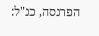הפרנסה, כנ"ל: